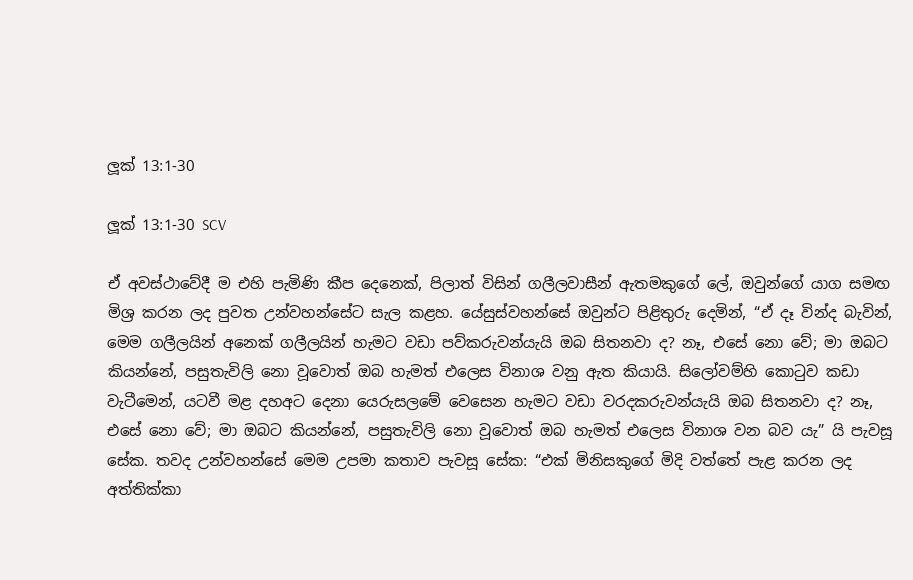ලූක් 13:1-30

ලූක් 13:1-30 SCV

ඒ අවස්ථාවේදී ම එහි පැමිණි කීප දෙනෙක්, පිලාත් විසින් ගලීලවාසීන් ඇතමකුගේ ලේ, ඔවුන්ගේ යාග සමඟ මිශ්‍ර කරන ලද පුවත උන්වහන්සේට සැල කළහ. යේසුස්වහන්සේ ඔවුන්ට පිළිතුරු දෙමින්, “ඒ දෑ වින්ද බැවින්, මෙම ගලීලයින් අනෙක් ගලීලයින් හැමට වඩා පව්කරුවන්යැයි ඔබ සිතනවා ද? නෑ, එසේ නො වේ; මා ඔබට කියන්නේ, පසුතැවිලි නො වූවොත් ඔබ හැමත් එලෙස විනාශ වනු ඇත කියායි. සිලෝවම්හි කොටුව කඩා වැටීමෙන්, යටවී මළ දහඅට දෙනා යෙරුසලමේ වෙසෙන හැමට වඩා වරදකරුවන්යැයි ඔබ සිතනවා ද? නෑ, එසේ නො වේ; මා ඔබට කියන්නේ, පසුතැවිලි නො වූවොත් ඔබ හැමත් එලෙස විනාශ වන බව යැ” යි පැවසූ සේක. තවද උන්වහන්සේ මෙම උපමා කතාව පැවසූ සේක: “එක් මිනිසකුගේ මිදි වත්තේ පැළ කරන ලද අත්තික්කා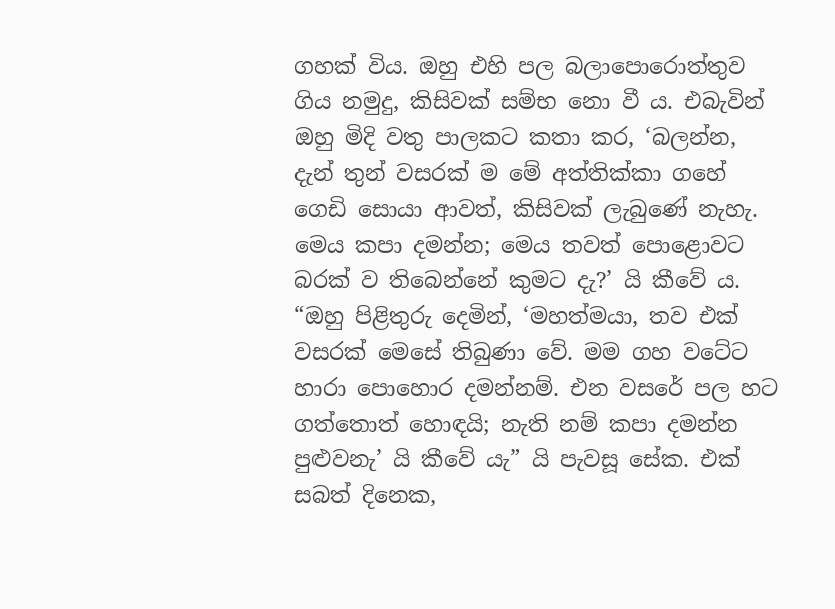ගහක් විය. ඔහු එහි පල බලාපොරොත්තුව ගිය නමුදු, කිසිවක් සම්භ නො වී ය. එබැවින් ඔහු මිදි වතු පාලකට කතා කර, ‘බලන්න, දැන් තුන් වසරක් ම මේ අත්තික්කා ගහේ ගෙඩි සොයා ආවත්, කිසිවක් ලැබුණේ නැහැ. මෙය කපා දමන්න; මෙය තවත් පොළොවට බරක් ව තිබෙන්නේ කුමට දැ?’ යි කීවේ ය. “ඔහු පිළිතුරු දෙමින්, ‘මහත්මයා, තව එක් වසරක් මෙසේ තිබුණා වේ. මම ගහ වටේට හාරා පොහොර දමන්නම්. එන වසරේ පල හට ගත්තොත් හොඳයි; නැති නම් කපා දමන්න පුළුවනැ’ යි කීවේ යැ” යි පැවසූ සේක. එක් සබත් දිනෙක,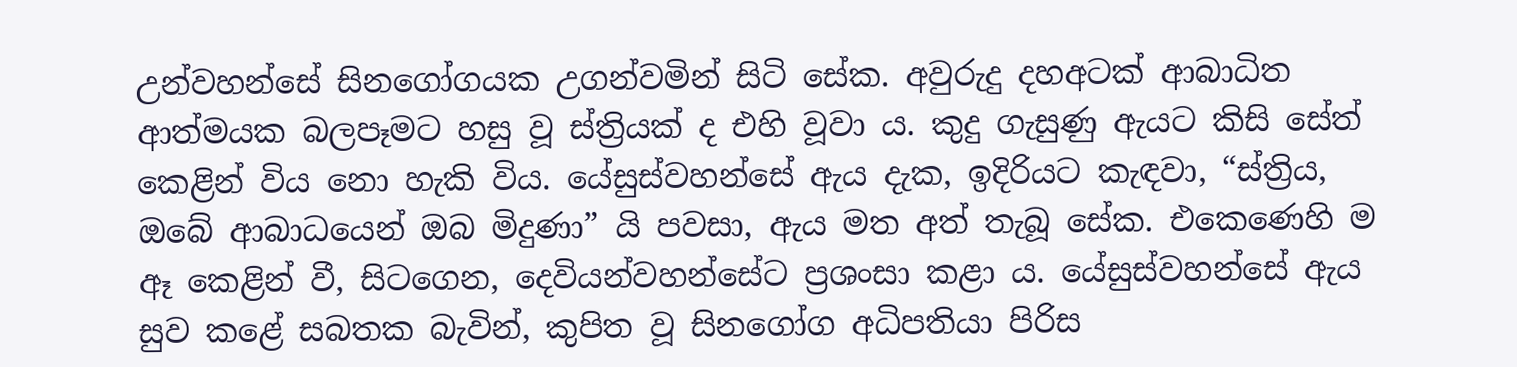උන්වහන්සේ සිනගෝගයක උගන්වමින් සිටි සේක. අවුරුදු දහඅටක් ආබාධිත ආත්මයක බලපෑමට හසු වූ ස්ත්‍රියක් ද එහි වූවා ය. කුදු ගැසුණු ඇයට කිසි සේත් කෙළින් විය නො හැකි විය. යේසුස්වහන්සේ ඇය දැක, ඉදිරියට කැඳවා, “ස්ත්‍රිය, ඔබේ ආබාධයෙන් ඔබ මිදුණා” යි පවසා, ඇය මත අත් තැබූ සේක. එකෙණෙහි ම ඈ කෙළින් වී, සිටගෙන, දෙවියන්වහන්සේට ප්‍රශංසා කළා ය. යේසුස්වහන්සේ ඇය සුව කළේ සබතක බැවින්, කුපිත වූ සිනගෝග අධිපතියා පිරිස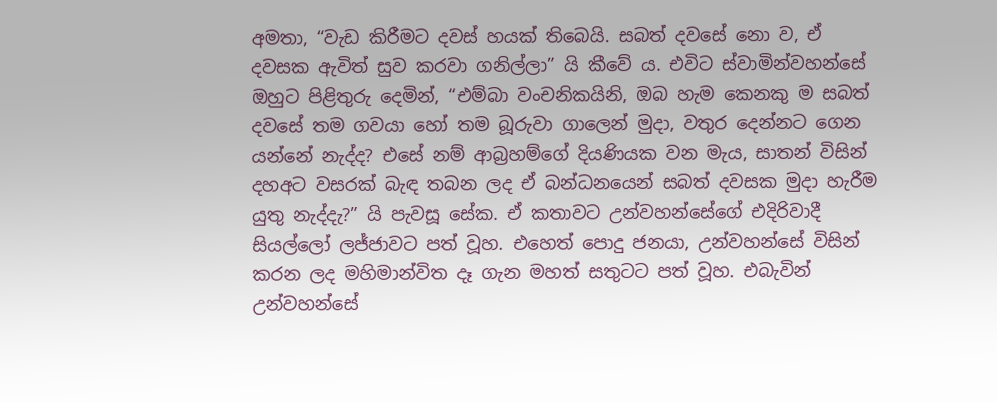අමතා, “වැඩ කිරීමට දවස් හයක් තිබෙයි. සබත් දවසේ නො ව, ඒ දවසක ඇවිත් සුව කරවා ගනිල්ලා” යි කීවේ ය. එවිට ස්වාමින්වහන්සේ ඔහුට පිළිතුරු දෙමින්, “එම්බා වංචනිකයිනි, ඔබ හැම කෙනකු ම සබත් දවසේ තම ගවයා හෝ තම බූරුවා ගාලෙන් මුදා, වතුර දෙන්නට ගෙන යන්නේ නැද්ද? එසේ නම් ආබ්‍රහම්ගේ දියණියක වන මැය, සාතන් විසින් දහඅට වසරක් බැඳ තබන ලද ඒ බන්ධනයෙන් සබත් දවසක මුදා හැරීම යුතු නැද්දැ?” යි පැවසූ සේක. ඒ කතාවට උන්වහන්සේගේ එදිරිවාදී සියල්ලෝ ලජ්ජාවට පත් වූහ. එහෙත් පොදු ජනයා, උන්වහන්සේ විසින් කරන ලද මහිමාන්විත දෑ ගැන මහත් සතුටට පත් වූහ. එබැවින් උන්වහන්සේ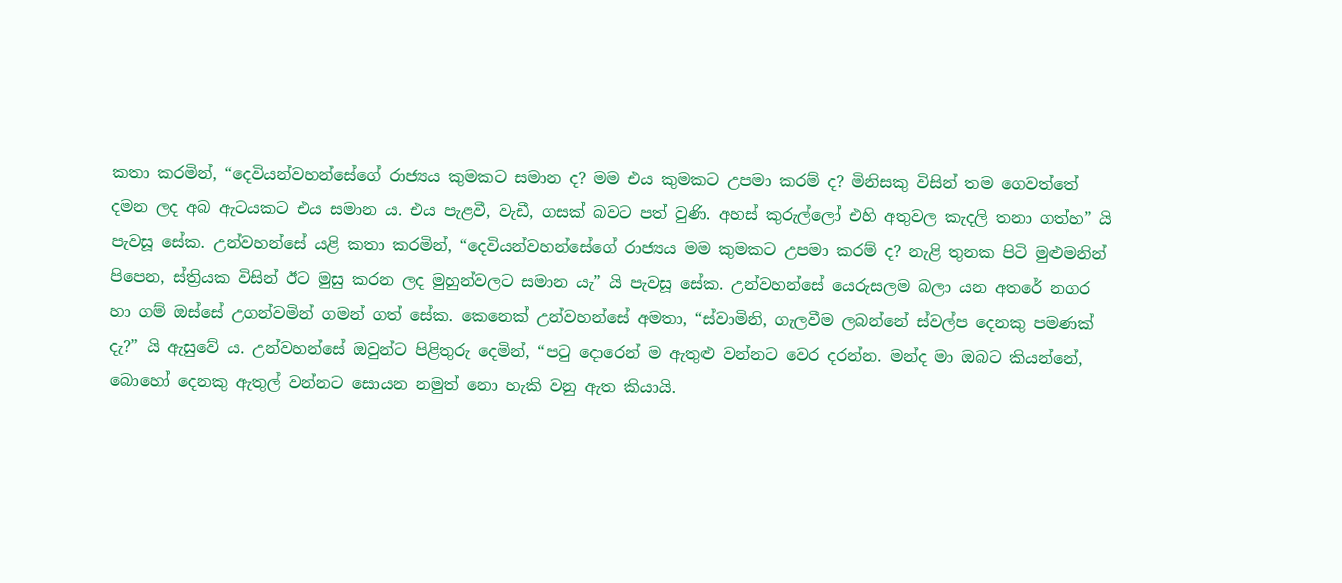කතා කරමින්, “දෙවියන්වහන්සේගේ රාජ්‍යය කුමකට සමාන ද? මම එය කුමකට උපමා කරම් ද? මිනිසකු විසින් තම ගෙවත්තේ දමන ලද අබ ඇටයකට එය සමාන ය. එය පැළවී, වැඩී, ගසක් බවට පත් වුණි. අහස් කුරුල්ලෝ එහි අතුවල කැදලි තනා ගත්හ” යි පැවසූ සේක. උන්වහන්සේ යළි කතා කරමින්, “දෙවියන්වහන්සේගේ රාජ්‍යය මම කුමකට උපමා කරම් ද? නැළි තුනක පිටි මුළුමනින් පිපෙන, ස්ත්‍රියක විසින් ඊට මුසු කරන ලද මුහුන්වලට සමාන යැ” යි පැවසූ සේක. උන්වහන්සේ යෙරුසලම බලා යන අතරේ නගර හා ගම් ඔස්සේ උගන්වමින් ගමන් ගත් සේක. කෙනෙක් උන්වහන්සේ අමතා, “ස්වාමිනි, ගැලවීම ලබන්නේ ස්වල්ප දෙනකු පමණක් දැ?” යි ඇසුවේ ය. උන්වහන්සේ ඔවුන්ට පිළිතුරු දෙමින්, “පටු දොරෙන් ම ඇතුළු වන්නට වෙර දරන්න. මන්ද මා ඔබට කියන්නේ, බොහෝ දෙනකු ඇතුල් වන්නට සොයන නමුත් නො හැකි වනු ඇත කියායි.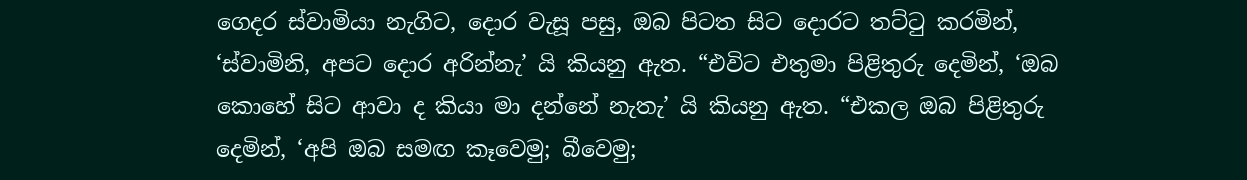ගෙදර ස්වාමියා නැගිට, දොර වැසූ පසු, ඔබ පිටත සිට දොරට තට්ටු කරමින්, ‘ස්වාමිනි, අපට දොර අරින්නැ’ යි කියනු ඇත. “එවිට එතුමා පිළිතුරු දෙමින්, ‘ඔබ කොහේ සිට ආවා ද කියා මා දන්නේ නැතැ’ යි කියනු ඇත. “එකල ඔබ පිළිතුරු දෙමින්, ‘අපි ඔබ සමඟ කෑවෙමු; බීවෙමු;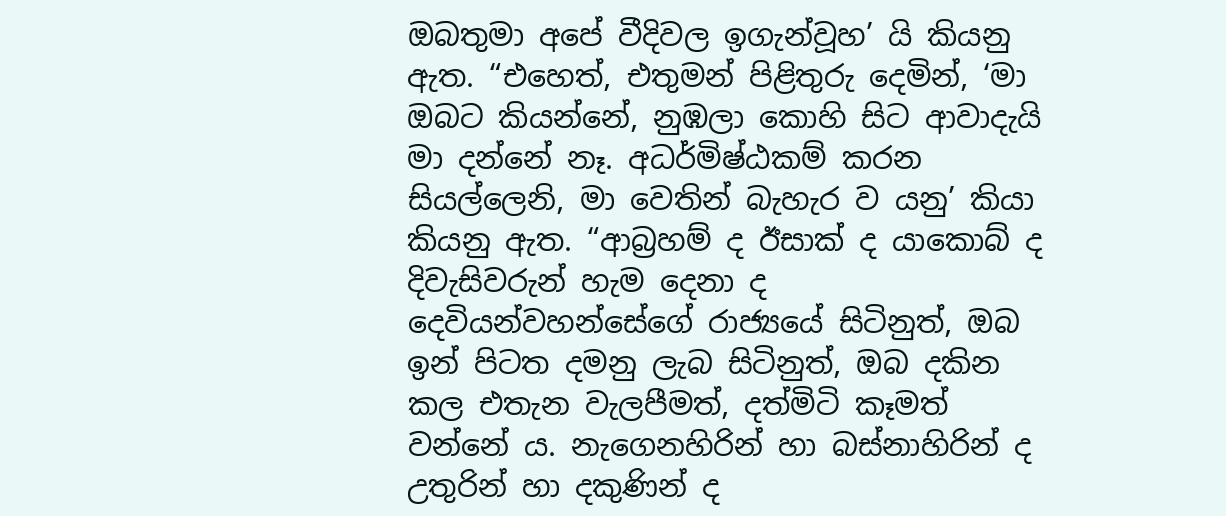ඔබතුමා අපේ වීදිවල ඉගැන්වූහ’ යි කියනු ඇත. “එහෙත්, එතුමන් පිළිතුරු දෙමින්, ‘මා ඔබට කියන්නේ, නුඹලා කොහි සිට ආවාදැයි මා දන්නේ නෑ. අධර්මිෂ්ඨකම් කරන සියල්ලෙනි, මා වෙතින් බැහැර ව යනු’ කියා කියනු ඇත. “ආබ්‍රහම් ද ඊසාක් ද යාකොබ් ද දිවැසිවරුන් හැම දෙනා ද දෙවියන්වහන්සේගේ රාජ්‍යයේ සිටිනුත්, ඔබ ඉන් පිටත දමනු ලැබ සිටිනුත්, ඔබ දකින කල එතැන වැලපීමත්, දත්මිටි කෑමත් වන්නේ ය. නැගෙනහිරින් හා බස්නාහිරින් ද උතුරින් හා දකුණින් ද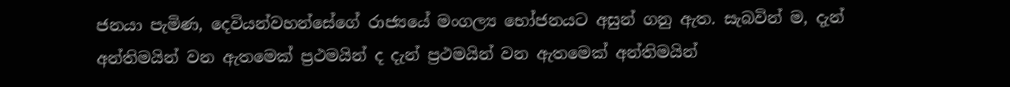ජනයා පැමිණ, දෙවියන්වහන්සේගේ රාජ්‍යයේ මංගල්‍ය භෝජනයට අසුන් ගනු ඇත. සැබවින් ම, දැන් අන්තිමයින් වන ඇතමෙක් ප්‍රථමයින් ද දැන් ප්‍රථමයින් වන ඇතමෙක් අන්තිමයින්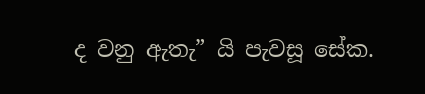ද වනු ඇතැ” යි පැවසූ සේක.